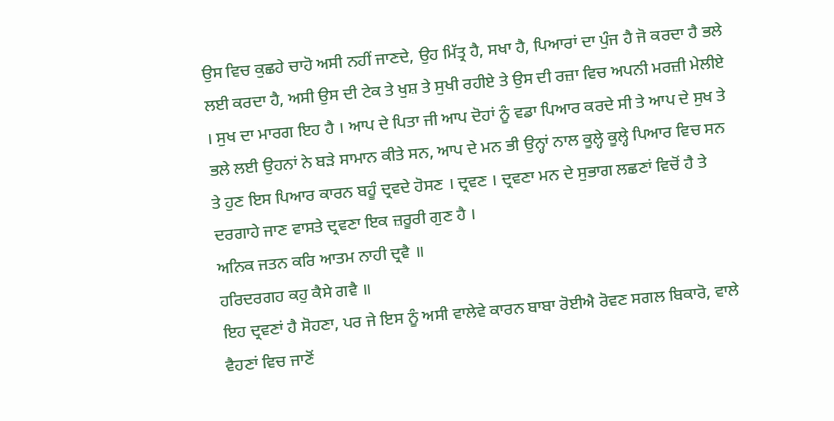ਉਸ ਵਿਚ ਕੁਛਹੇ ਚਾਹੋ ਅਸੀ ਨਹੀਂ ਜਾਣਦੇ, ਉਹ ਮਿੱਤ੍ਰ ਹੈ, ਸਖਾ ਹੈ, ਪਿਆਰਾਂ ਦਾ ਪੁੰਜ ਹੈ ਜੋ ਕਰਦਾ ਹੈ ਭਲੇ ਲਈ ਕਰਦਾ ਹੈ, ਅਸੀ ਉਸ ਦੀ ਟੇਕ ਤੇ ਖੁਸ਼ ਤੇ ਸੁਖੀ ਰਹੀਏ ਤੇ ਉਸ ਦੀ ਰਜ਼ਾ ਵਿਚ ਅਪਨੀ ਮਰਜ਼ੀ ਮੇਲੀਏ । ਸੁਖ ਦਾ ਮਾਰਗ ਇਹ ਹੈ । ਆਪ ਦੇ ਪਿਤਾ ਜੀ ਆਪ ਦੋਹਾਂ ਨੂੰ ਵਡਾ ਪਿਆਰ ਕਰਦੇ ਸੀ ਤੇ ਆਪ ਦੇ ਸੁਖ ਤੇ ਭਲੇ ਲਈ ਉਹਨਾਂ ਨੇ ਬੜੇ ਸਾਮਾਨ ਕੀਤੇ ਸਨ, ਆਪ ਦੇ ਮਨ ਭੀ ਉਨ੍ਹਾਂ ਨਾਲ ਕੂਲ੍ਹੇ ਕੂਲ੍ਹੇ ਪਿਆਰ ਵਿਚ ਸਨ ਤੇ ਹੁਣ ਇਸ ਪਿਆਰ ਕਾਰਨ ਬਹੂੰ ਦ੍ਰਵਦੇ ਹੋਸਣ । ਦ੍ਰਵਣ । ਦ੍ਰਵਣਾ ਮਨ ਦੇ ਸੁਭਾਗ ਲਛਣਾਂ ਵਿਚੋਂ ਹੈ ਤੇ ਦਰਗਾਹੇ ਜਾਣ ਵਾਸਤੇ ਦ੍ਰਵਣਾ ਇਕ ਜ਼ਰੂਰੀ ਗੁਣ ਹੈ ।
ਅਨਿਕ ਜਤਨ ਕਰਿ ਆਤਮ ਨਾਹੀ ਦ੍ਰਵੈ ॥
ਹਰਿਦਰਗਹ ਕਹੁ ਕੈਸੇ ਗਵੈ ॥
ਇਹ ਦ੍ਰਵਣਾਂ ਹੈ ਸੋਹਣਾ, ਪਰ ਜੇ ਇਸ ਨੂੰ ਅਸੀ ਵਾਲੇਵੇ ਕਾਰਨ ਬਾਬਾ ਰੋਈਐ ਰੋਵਣ ਸਗਲ ਬਿਕਾਰੋ, ਵਾਲੇ ਵੈਹਣਾਂ ਵਿਚ ਜਾਣੋਂ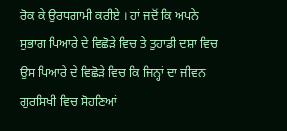ਰੋਕ ਕੇ ਉਰਧਗਾਮੀ ਕਰੀਏ । ਹਾਂ ਜਦੋਂ ਕਿ ਅਪਨੇ ਸੁਭਾਗ ਪਿਆਰੇ ਦੇ ਵਿਛੋੜੇ ਵਿਚ ਤੇ ਤੁਹਾਡੀ ਦਸ਼ਾ ਵਿਚ ਉਸ ਪਿਆਰੇ ਦੇ ਵਿਛੋੜੇ ਵਿਚ ਕਿ ਜਿਨ੍ਹਾਂ ਦਾ ਜੀਵਨ ਗੁਰਸਿਖੀ ਵਿਚ ਸੋਹਣਿਆਂ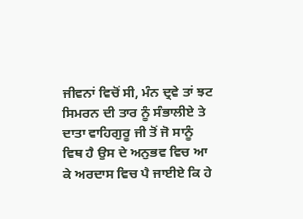ਜੀਵਨਾਂ ਵਿਚੋਂ ਸੀ, ਮੰਨ ਦ੍ਰਵੇ ਤਾਂ ਝਟ ਸਿਮਰਨ ਦੀ ਤਾਰ ਨੂੰ ਸੰਭਾਲੀਏ ਤੇ ਦਾਤਾ ਵਾਹਿਗੁਰੂ ਜੀ ਤੋਂ ਜੋ ਸਾਨੂੰ ਵਿਥ ਹੈ ਉਸ ਦੇ ਅਨੁਭਵ ਵਿਚ ਆ ਕੇ ਅਰਦਾਸ ਵਿਚ ਪੈ ਜਾਈਏ ਕਿ ਹੇ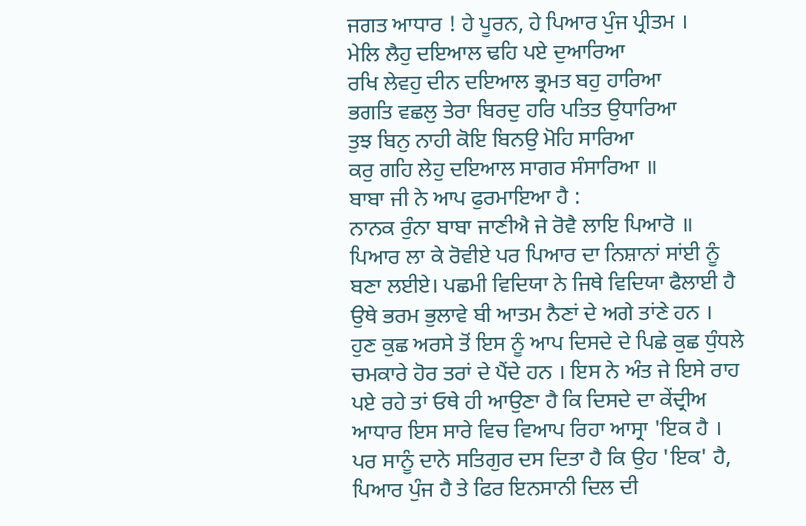ਜਗਤ ਆਧਾਰ ! ਹੇ ਪੂਰਨ, ਹੇ ਪਿਆਰ ਪੁੰਜ ਪ੍ਰੀਤਮ ।
ਮੇਲਿ ਲੈਹੁ ਦਇਆਲ ਢਹਿ ਪਏ ਦੁਆਰਿਆ
ਰਖਿ ਲੇਵਹੁ ਦੀਨ ਦਇਆਲ ਭ੍ਰਮਤ ਬਹੁ ਹਾਰਿਆ
ਭਗਤਿ ਵਛਲੁ ਤੇਰਾ ਬਿਰਦੁ ਹਰਿ ਪਤਿਤ ਉਧਾਰਿਆ
ਤੁਝ ਬਿਨੁ ਨਾਹੀ ਕੋਇ ਬਿਨਉ ਮੋਹਿ ਸਾਰਿਆ
ਕਰੁ ਗਹਿ ਲੇਹੁ ਦਇਆਲ ਸਾਗਰ ਸੰਸਾਰਿਆ ॥
ਬਾਬਾ ਜੀ ਨੇ ਆਪ ਫੁਰਮਾਇਆ ਹੈ :
ਨਾਨਕ ਰੁੰਨਾ ਬਾਬਾ ਜਾਣੀਐ ਜੇ ਰੋਵੈ ਲਾਇ ਪਿਆਰੋ ॥
ਪਿਆਰ ਲਾ ਕੇ ਰੋਵੀਏ ਪਰ ਪਿਆਰ ਦਾ ਨਿਸ਼ਾਨਾਂ ਸਾਂਈ ਨੂੰ ਬਣਾ ਲਈਏ। ਪਛਮੀ ਵਿਦਿਯਾ ਨੇ ਜਿਥੇ ਵਿਦਿਯਾ ਫੈਲਾਈ ਹੈ ਉਥੇ ਭਰਮ ਭੁਲਾਵੇ ਬੀ ਆਤਮ ਨੈਣਾਂ ਦੇ ਅਗੇ ਤਾਂਣੇ ਹਨ । ਹੁਣ ਕੁਛ ਅਰਸੇ ਤੋਂ ਇਸ ਨੂੰ ਆਪ ਦਿਸਦੇ ਦੇ ਪਿਛੇ ਕੁਛ ਧੁੰਧਲੇ ਚਮਕਾਰੇ ਹੋਰ ਤਰਾਂ ਦੇ ਪੈਂਦੇ ਹਨ । ਇਸ ਨੇ ਅੰਤ ਜੇ ਇਸੇ ਰਾਹ ਪਏ ਰਹੇ ਤਾਂ ਓਥੇ ਹੀ ਆਉਣਾ ਹੈ ਕਿ ਦਿਸਦੇ ਦਾ ਕੇਂਦ੍ਰੀਅ ਆਧਾਰ ਇਸ ਸਾਰੇ ਵਿਚ ਵਿਆਪ ਰਿਹਾ ਆਸ੍ਰਾ 'ਇਕ ਹੈ । ਪਰ ਸਾਨੂੰ ਦਾਨੇ ਸਤਿਗੁਰ ਦਸ ਦਿਤਾ ਹੈ ਕਿ ਉਹ 'ਇਕ' ਹੈ, ਪਿਆਰ ਪੁੰਜ ਹੈ ਤੇ ਫਿਰ ਇਨਸਾਨੀ ਦਿਲ ਦੀ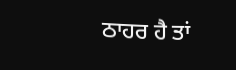ਠਾਹਰ ਹੈ ਤਾਂ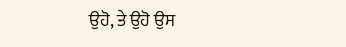ਉਹੋ, ਤੇ ਉਹੋ ਉਸ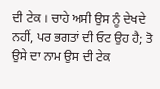ਦੀ ਟੇਕ । ਚਾਹੇ ਅਸੀ ਉਸ ਨੂੰ ਦੇਖਦੇ ਨਹੀਂ, ਪਰ ਭਗਤਾਂ ਦੀ ਓਟ ਉਹ ਹੈ; ਤੋ ਉਸੇ ਦਾ ਨਾਮ ਉਸ ਦੀ ਟੇਕ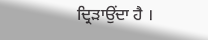ਦ੍ਰਿੜਾਉਂਦਾ ਹੈ ।